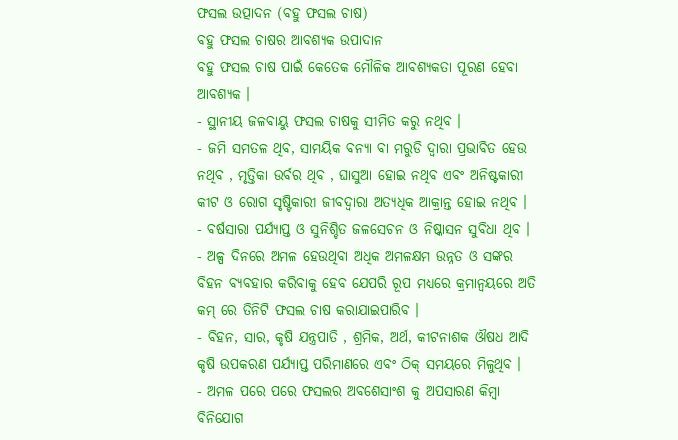ଫସଲ ଉତ୍ପାଦନ (ବହୁ ଫସଲ ଚାଷ)
ବହୁ ଫସଲ ଚାଷର ଆବଶ୍ୟକ ଉପାଦାନ
ବହୁ ଫସଲ ଚାଷ ପାଇଁ କେତେକ ମୌଳିକ ଆବଶ୍ୟକତା ପୂରଣ ହେବା ଆବଶ୍ୟକ ।
- ସ୍ଥାନୀୟ ଜଳବାୟୁ ଫସଲ ଚାଷକୁ ସୀମିତ କରୁ ନଥିବ ।
- ଜମି ସମତଳ ଥିବ, ସାମୟିକ ବନ୍ୟା ବା ମରୁଡି ଦ୍ଵାରା ପ୍ରଭାବିତ ହେଉ ନଥିବ , ମୃତ୍ତିକା ଉର୍ବର ଥିବ , ଘାସୁଆ ହୋଇ ନଥିବ ଏବଂ ଅନିଷ୍ଟକାରୀ କୀଟ ଓ ରୋଗ ସୃଷ୍ଟିକାରୀ ଜୀବଦ୍ଵାରା ଅତ୍ୟଧିକ ଆକ୍ରାନ୍ତ ହୋଇ ନଥିବ ।
- ବର୍ଷସାରା ପର୍ଯ୍ୟାପ୍ତ ଓ ସୁନିଶ୍ଚିତ ଜଳସେଚନ ଓ ନିଷ୍କାସନ ସୁବିଧା ଥିବ ।
- ଅଳ୍ପ ଦିନରେ ଅମଳ ହେଉଥିବା ଅଧିକ ଅମଳକ୍ଷମ ଉନ୍ନତ ଓ ସଙ୍କର ବିହନ ବ୍ୟବହାର କରିବାକୁ ହେବ ଯେପରି ରୂପ ମଧ୍ୟରେ କ୍ରମାନ୍ଵୟରେ ଅତି କମ୍ ରେ ତିନିଟି ଫସଲ ଚାଷ କରାଯାଇପାରିବ ।
- ବିହନ, ସାର, କୃଷି ଯନ୍ତ୍ରପାତି , ଶ୍ରମିକ, ଅର୍ଥ, କୀଟନାଶକ ଔଷଧ ଆଦି କୃଷି ଉପକରଣ ପର୍ଯ୍ୟାପ୍ତ ପରିମାଣରେ ଏବଂ ଠିକ୍ ସମୟରେ ମିଳୁଥିବ ।
- ଅମଳ ପରେ ପରେ ଫସଲର ଅବଶେସାଂଶ କୁ ଅପସାରଣ କିମ୍ବା ବିନିଯୋଗ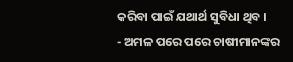କରିବା ପାଇଁ ଯଥାର୍ଥ ସୁବିଧା ଥିବ ।
- ଅମଳ ପରେ ପରେ ଚାଷୀମାନଙ୍କର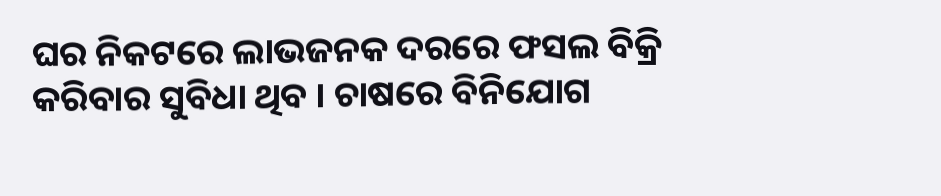ଘର ନିକଟରେ ଲାଭଜନକ ଦରରେ ଫସଲ ବିକ୍ରି କରିବାର ସୁବିଧା ଥିବ । ଚାଷରେ ବିନିଯୋଗ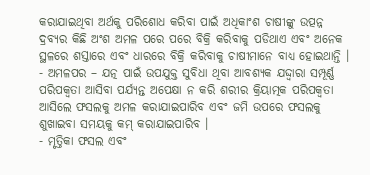କରାଯାଇଥିବା ଅର୍ଥକୁ ପରିଶୋଧ କରିବା ପାଇଁ ଅଧିକାଂଶ ଚାଷୀଙ୍କୁ ଉତ୍ପନ୍ନ ଦ୍ରବ୍ୟର କିଛି ଅଂଶ ଅମଳ ପରେ ପରେ ବିକ୍ରି କରିବାକୁ ପଡିଥାଏ ଏବଂ ଅନେକ ସ୍ଥଳରେ ଶସ୍ତାରେ ଏବଂ ଧାରରେ ବିକ୍ରି କରିବାକୁ ଚାଷୀମାନେ ବାଧ୍ୟ ହୋଇଥାନ୍ତି ।
- ଅମଳପର – ଯତ୍ନ ପାଇଁ ଉପଯୁକ୍ତ ସୁବିଧା ଥିବା ଆବଶ୍ୟକ ଯଦ୍ଦ୍ଵାରା ସମ୍ପୂର୍ଣ୍ଣ ପରିପକ୍ଵତା ଆସିବା ପର୍ଯ୍ୟନ୍ତ ଅପେକ୍ଷା ନ କରି ଶରୀର କ୍ରିୟାତ୍ମକ ପରିପକ୍ଵତା ଆସିଲେ ଫସଲକୁ ଅମଳ କରାଯାଇପାରିବ ଏବଂ ଜମି ଉପରେ ଫସଲକୁ ଶୁଖାଇବା ସମୟକୁ କମ୍ କରାଯାଇପାରିବ ।
- ମୃତ୍ତିକା ଫସଲ ଏବଂ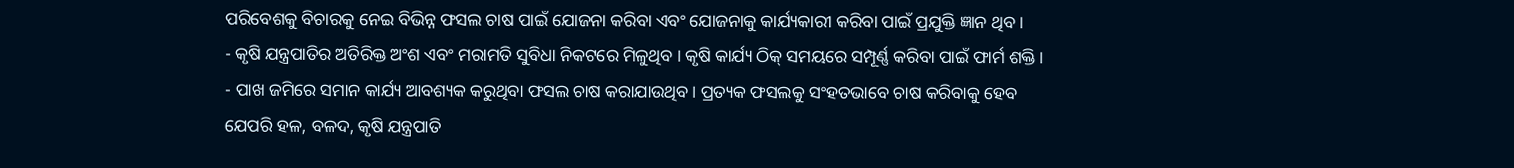ପରିବେଶକୁ ବିଚାରକୁ ନେଇ ବିଭିନ୍ନ ଫସଲ ଚାଷ ପାଇଁ ଯୋଜନା କରିବା ଏବଂ ଯୋଜନାକୁ କାର୍ଯ୍ୟକାରୀ କରିବା ପାଇଁ ପ୍ରଯୁକ୍ତି ଜ୍ଞାନ ଥିବ ।
- କୃଷି ଯନ୍ତ୍ରପାତିର ଅତିରିକ୍ତ ଅଂଶ ଏବଂ ମରାମତି ସୁବିଧା ନିକଟରେ ମିଳୁଥିବ । କୃଷି କାର୍ଯ୍ୟ ଠିକ୍ ସମୟରେ ସମ୍ପୂର୍ଣ୍ଣ କରିବା ପାଇଁ ଫାର୍ମ ଶକ୍ତି ।
- ପାଖ ଜମିରେ ସମାନ କାର୍ଯ୍ୟ ଆବଶ୍ୟକ କରୁଥିବା ଫସଲ ଚାଷ କରାଯାଉଥିବ। ପ୍ରତ୍ୟକ ଫସଲକୁ ସଂହତଭାବେ ଚାଷ କରିବାକୁ ହେବ ଯେପରି ହଳ, ବଳଦ, କୃଷି ଯନ୍ତ୍ରପାତି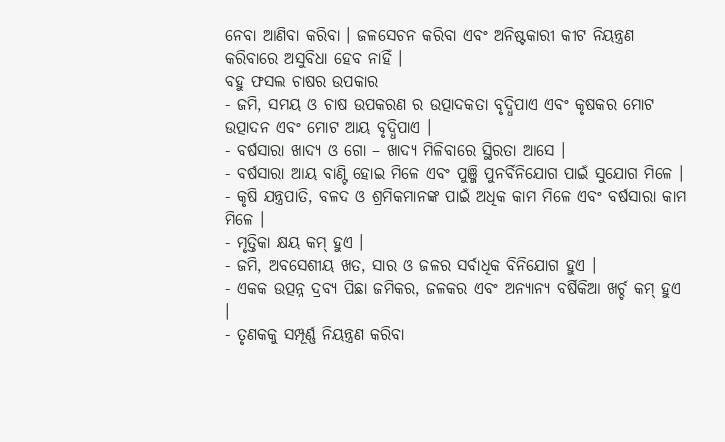ନେବା ଆଣିବା କରିବା । ଜଳସେଚନ କରିବା ଏବଂ ଅନିଷ୍ଟକାରୀ କୀଟ ନିୟନ୍ତ୍ରଣ କରିବାରେ ଅସୁବିଧା ହେବ ନାହିଁ ।
ବହୁ ଫସଲ ଚାଷର ଉପକାର
- ଜମି, ସମୟ ଓ ଚାଷ ଉପକରଣ ର ଉତ୍ପାଦକତା ବୃଦ୍ଧିପାଏ ଏବଂ କୃଷକର ମୋଟ ଉତ୍ପାଦନ ଏବଂ ମୋଟ ଆୟ ବୃଦ୍ଧିପାଏ ।
- ବର୍ଷସାରା ଖାଦ୍ୟ ଓ ଗୋ – ଖାଦ୍ୟ ମିଳିବାରେ ସ୍ଥିରତା ଆସେ ।
- ବର୍ଷସାରା ଆୟ ବାଣ୍ଟି ହୋଇ ମିଳେ ଏବଂ ପୁଞ୍ଜି ପୁନର୍ବିନିଯୋଗ ପାଇଁ ସୁଯୋଗ ମିଳେ ।
- କୃଷି ଯନ୍ତ୍ରପାତି, ବଳଦ ଓ ଶ୍ରମିକମାନଙ୍କ ପାଇଁ ଅଧିକ କାମ ମିଳେ ଏବଂ ବର୍ଷସାରା କାମ ମିଳେ ।
- ମୃତ୍ତିକା କ୍ଷୟ କମ୍ ହୁଏ ।
- ଜମି, ଅବସେଶୀୟ ଖତ, ସାର ଓ ଜଳର ସର୍ବାଧିକ ବିନିଯୋଗ ହୁଏ ।
- ଏକକ ଉତ୍ପନ୍ନ ଦ୍ରବ୍ୟ ପିଛା ଜମିକର, ଜଳକର ଏବଂ ଅନ୍ୟାନ୍ୟ ବର୍ଷିକିଆ ଖର୍ଚ୍ଚ କମ୍ ହୁଏ ।
- ତୃଣକକୁ ସମ୍ପୂର୍ଣ୍ଣ ନିୟନ୍ତ୍ରଣ କରିବା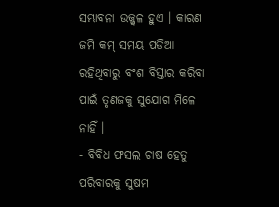ସମ୍ଭାବନା ଉଜ୍ଜ୍ଵଳ ହୁଏ । କାରଣ ଜମି କମ୍ ସମୟ ପଡିଆ ରହିଥିବାରୁ ବଂଶ ବିସ୍ତାର କରିବା ପାଇଁ ତୃଣଜକୁ ସୁଯୋଗ ମିଳେ ନାହିଁ ।
- ବିବିଧ ଫସଲ ଚାଷ ହେତୁ ପରିବାରକୁ ସୁଷମ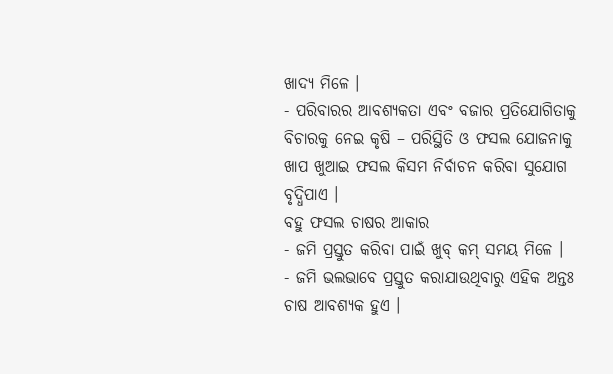ଖାଦ୍ୟ ମିଳେ ।
- ପରିବାରର ଆବଶ୍ୟକତା ଏବଂ ବଜାର ପ୍ରତିଯୋଗିତାକୁ ବିଚାରକୁ ନେଇ କୃଷି – ପରିସ୍ଥିତି ଓ ଫସଲ ଯୋଜନାକୁ ଖାପ ଖୁଆଇ ଫସଲ କିସମ ନିର୍ବାଚନ କରିବା ସୁଯୋଗ ବୃଦ୍ଧିପାଏ ।
ବହୁ ଫସଲ ଚାଷର ଆକାର
- ଜମି ପ୍ରସ୍ତୁତ କରିବା ପାଇଁ ଖୁବ୍ କମ୍ ସମୟ ମିଳେ ।
- ଜମି ଭଲଭାବେ ପ୍ରସ୍ତୁତ କରାଯାଉଥିବାରୁ ଏହିକ ଅନ୍ତଃ ଚାଷ ଆବଶ୍ୟକ ହୁଏ ।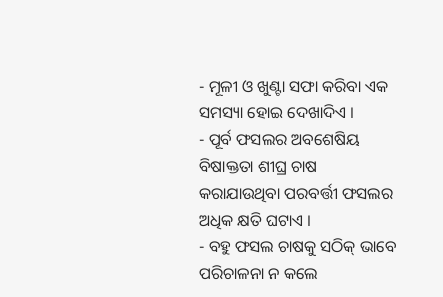- ମୂଳୀ ଓ ଖୁଣ୍ଟା ସଫା କରିବା ଏକ ସମସ୍ୟା ହୋଇ ଦେଖାଦିଏ ।
- ପୂର୍ବ ଫସଲର ଅବଶେଷିୟ ବିଷାକ୍ତତା ଶୀଘ୍ର ଚାଷ କରାଯାଉଥିବା ପରବର୍ତ୍ତୀ ଫସଲର ଅଧିକ କ୍ଷତି ଘଟାଏ ।
- ବହୁ ଫସଲ ଚାଷକୁ ସଠିକ୍ ଭାବେ ପରିଚାଳନା ନ କଲେ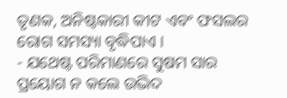ତୃଣକ, ଅନିଷ୍ଟକାରୀ କୀଟ ଏବଂ ଫସଲର ରୋଗ ସମସ୍ୟା ବୃଦ୍ଧିପାଏ ।
- ଯଥେଷ୍ଟ ପରିମାଣରେ ସୁଷମ ସାର ପ୍ରୟୋଗ ନ କଲେ ଉଦ୍ଭିଦ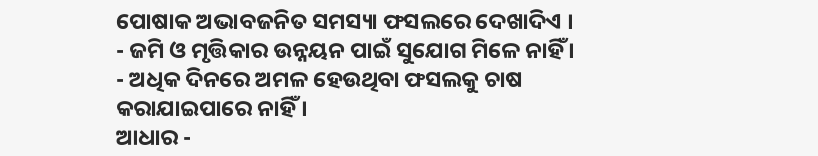ପୋଷାକ ଅଭାବଜନିତ ସମସ୍ୟା ଫସଲରେ ଦେଖାଦିଏ ।
- ଜମି ଓ ମୃତ୍ତିକାର ଉନ୍ନୟନ ପାଇଁ ସୁଯୋଗ ମିଳେ ନାହିଁ ।
- ଅଧିକ ଦିନରେ ଅମଳ ହେଉଥିବା ଫସଲକୁ ଚାଷ କରାଯାଇପାରେ ନାହିଁ ।
ଆଧାର -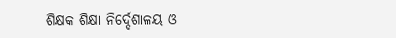ଶିକ୍ଷକ ଶିକ୍ଷା ନିର୍ଦ୍ଦେଶାଳୟ ଓ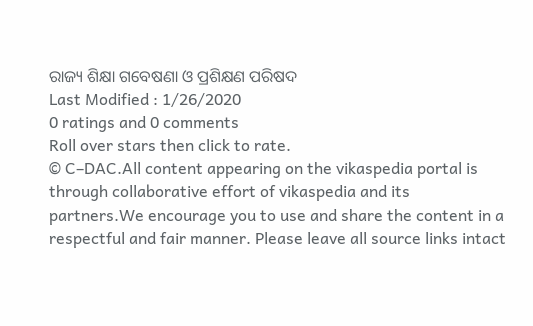ରାଜ୍ୟ ଶିକ୍ଷା ଗବେଷଣା ଓ ପ୍ରଶିକ୍ଷଣ ପରିଷଦ
Last Modified : 1/26/2020
0 ratings and 0 comments
Roll over stars then click to rate.
© C–DAC.All content appearing on the vikaspedia portal is through collaborative effort of vikaspedia and its partners.We encourage you to use and share the content in a respectful and fair manner. Please leave all source links intact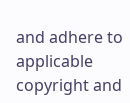and adhere to applicable copyright and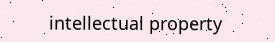intellectual property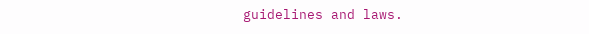guidelines and laws.